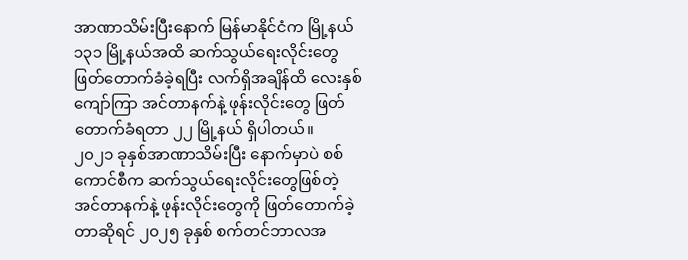အာဏာသိမ်းပြီးနောက် မြန်မာနိုင်ငံက မြို့နယ် ၁၃၁ မြို့နယ်အထိ ဆက်သွယ်ရေးလိုင်းတွေ ဖြတ်တောက်ခံခဲ့ရပြီး လက်ရှိအချိန်ထိ လေးနှစ်ကျော်ကြာ အင်တာနက်နဲ့ ဖုန်းလိုင်းတွေ ဖြတ်တောက်ခံရတာ ၂၂ မြို့နယ် ရှိပါတယ်။
၂၀၂၁ ခုနှစ်အာဏာသိမ်းပြီး နောက်မှာပဲ စစ်ကောင်စီက ဆက်သွယ်ရေးလိုင်းတွေဖြစ်တဲ့ အင်တာနက်နဲ့ ဖုန်းလိုင်းတွေကို ဖြတ်တောက်ခဲ့တာဆိုရင် ၂၀၂၅ ခုနှစ် စက်တင်ဘာလအ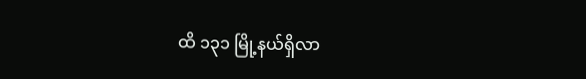ထိ ၁၃၁ မြို့နယ်ရှိလာ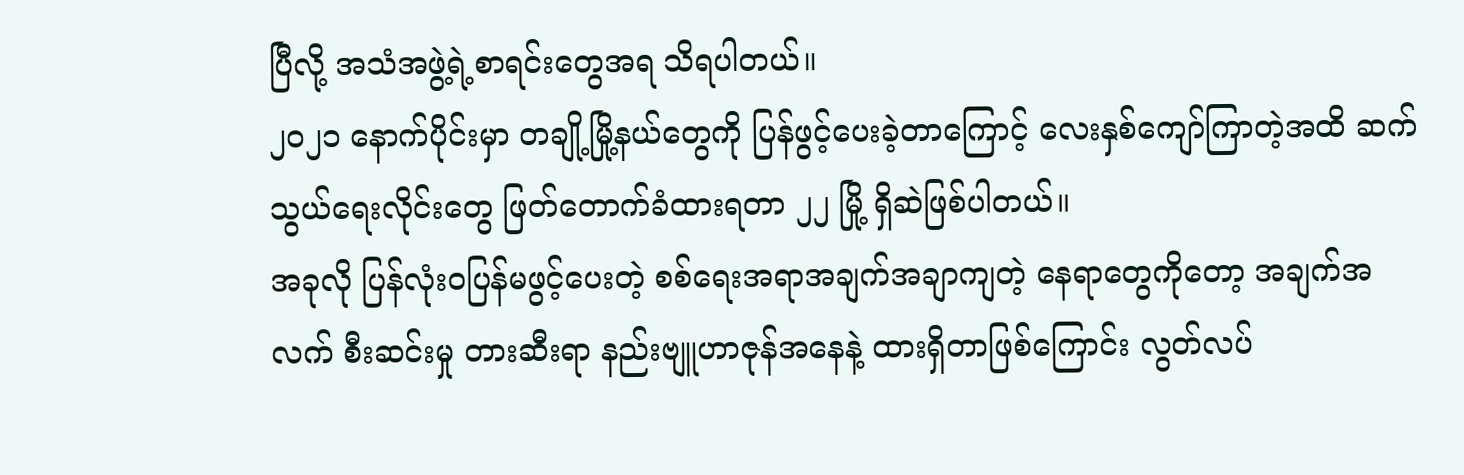ပြီလို့ အသံအဖွဲ့ရဲ့စာရင်းတွေအရ သိရပါတယ်။
၂၀၂၁ နောက်ပိုင်းမှာ တချို့မြို့နယ်တွေကို ပြန်ဖွင့်ပေးခဲ့တာကြောင့် လေးနှစ်ကျော်ကြာတဲ့အထိ ဆက်သွယ်ရေးလိုင်းတွေ ဖြတ်တောက်ခံထားရတာ ၂၂ မြို့ ရှိဆဲဖြစ်ပါတယ်။
အခုလို ပြန်လုံးဝပြန်မဖွင့်ပေးတဲ့ စစ်ရေးအရာအချက်အချာကျတဲ့ နေရာတွေကိုတော့ အချက်အလက် စီးဆင်းမှု တားဆီးရာ နည်းဗျူဟာဇုန်အနေနဲ့ ထားရှိတာဖြစ်ကြောင်း လွတ်လပ်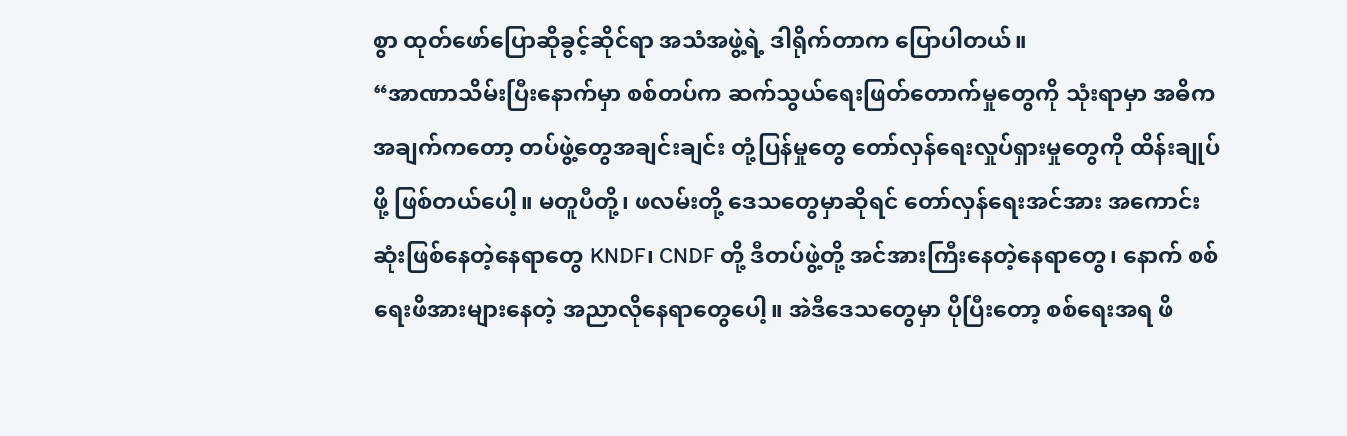စွာ ထုတ်ဖော်ပြောဆိုခွင့်ဆိုင်ရာ အသံအဖွဲ့ရဲ့ ဒါရိုက်တာက ပြောပါတယ်။
“အာဏာသိမ်းပြီးနောက်မှာ စစ်တပ်က ဆက်သွယ်ရေးဖြတ်တောက်မှုတွေကို သုံးရာမှာ အဓိက အချက်ကတော့ တပ်ဖွဲ့တွေအချင်းချင်း တုံ့ပြန်မှုတွေ တော်လှန်ရေးလှုပ်ရှားမှုတွေကို ထိန်းချုပ်ဖို့ ဖြစ်တယ်ပေါ့။ မတူပီတို့၊ ဖလမ်းတို့ ဒေသတွေမှာဆိုရင် တော်လှန်ရေးအင်အား အကောင်းဆုံးဖြစ်နေတဲ့နေရာတွေ KNDF၊ CNDF တို့ ဒီတပ်ဖွဲ့တို့ အင်အားကြီးနေတဲ့နေရာတွေ၊ နောက် စစ်ရေးဖိအားများနေတဲ့ အညာလိုနေရာတွေပေါ့။ အဲဒီဒေသတွေမှာ ပိုပြီးတော့ စစ်ရေးအရ ဖိ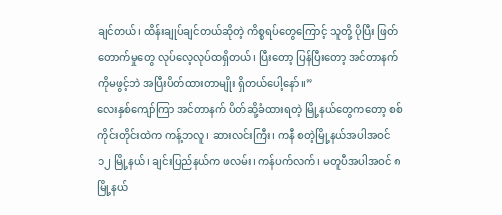ချင်တယ်၊ ထိန်းချုပ်ချင်တယ်ဆိုတဲ့ ကိစ္စရပ်တွေကြောင့် သူတို့ ပိုပြီး ဖြတ်တောက်မှုတွေ လုပ်လေ့လုပ်ထရှိတယ်၊ ပြီးတော့ ပြန်ပြီးတော့ အင်တာနက်ကိုမဖွင့်ဘဲ အပြီးပိတ်ထားတာမျိုး ရှိတယ်ပေါ့နော်။”
လေးနှစ်ကျော်ကြာ အင်တာနက် ပိတ်ဆို့ခံထားရတဲ့ မြို့နယ်တွေကတော့ စစ်ကိုင်းတိုင်းထဲက ကန့်ဘလူ၊ ဆားလင်းကြီး၊ ကနီ စတဲ့မြို့နယ်အပါအဝင် ၁၂ မြို့နယ်၊ ချင်းပြည်နယ်က ဖလမ်း၊ ကန်ပက်လက်၊ မတူပီအပါအဝင် ၈ မြို့နယ်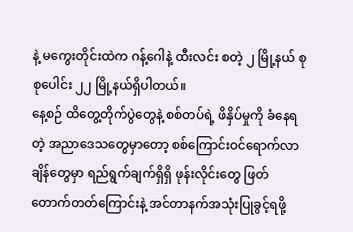နဲ့ မကွေးတိုင်းထဲက ဂန့်ဂေါနဲ့ ထီးလင်း စတဲ့ ၂ မြို့နယ် စုစုပေါင်း ၂၂ မြို့နယ်ရှိပါတယ်။
နေ့စဉ် ထိတွေ့တိုက်ပွဲတွေနဲ့ စစ်တပ်ရဲ့ ဖိနှိပ်မှုကို ခံနေရတဲ့ အညာဒေသတွေမှာတော့ စစ်ကြောင်းဝင်ရောက်လာချိန်တွေမှာ ရည်ရွက်ချက်ရှိရှိ ဖုန်းလိုင်းတွေ ဖြတ်တောက်တတ်ကြောင်းနဲ့ အင်တာနက်အသုံးပြုခွင့်ရဖို့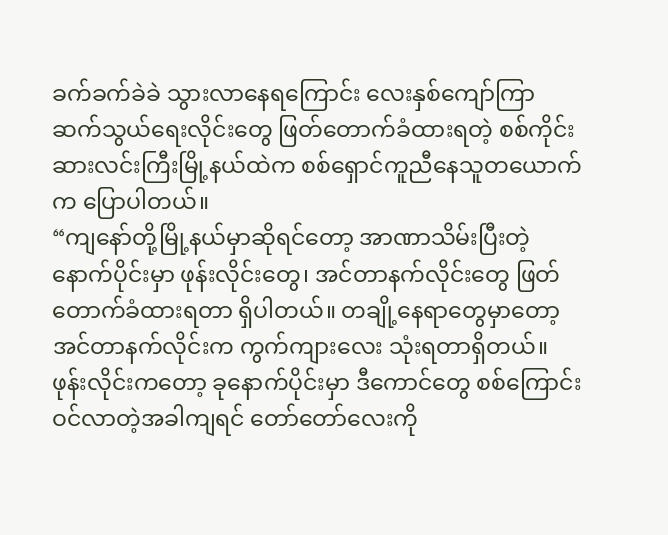ခက်ခက်ခဲခဲ သွားလာနေရကြောင်း လေးနှစ်ကျော်ကြာ ဆက်သွယ်ရေးလိုင်းတွေ ဖြတ်တောက်ခံထားရတဲ့ စစ်ကိုင်း ဆားလင်းကြီးမြို့နယ်ထဲက စစ်ရှောင်ကူညီနေသူတယောက်က ပြောပါတယ်။
“ကျနော်တို့မြို့နယ်မှာဆိုရင်တော့ အာဏာသိမ်းပြီးတဲ့နောက်ပိုင်းမှာ ဖုန်းလိုင်းတွေ၊ အင်တာနက်လိုင်းတွေ ဖြတ်တောက်ခံထားရတာ ရှိပါတယ်။ တချို့နေရာတွေမှာတော့ အင်တာနက်လိုင်းက ကွက်ကျားလေး သုံးရတာရှိတယ်။ ဖုန်းလိုင်းကတော့ ခုနောက်ပိုင်းမှာ ဒီကောင်တွေ စစ်ကြောင်းဝင်လာတဲ့အခါကျရင် တော်တော်လေးကို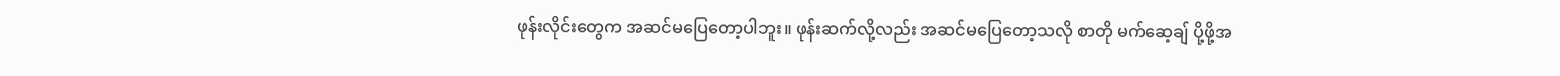ဖုန်းလိုင်းတွေက အဆင်မပြေတော့ပါဘူး။ ဖုန်းဆက်လို့လည်း အဆင်မပြေတော့သလို စာတို မက်ဆေ့ချ် ပို့ဖို့အ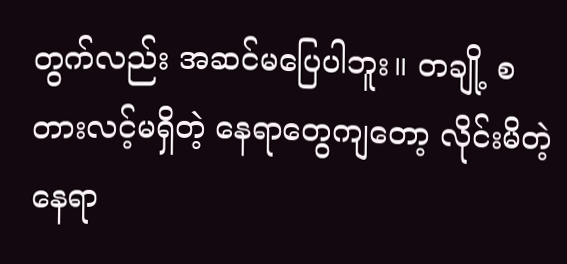တွက်လည်း အဆင်မပြေပါဘူး။ တချို့ စတားလင့်မရှိတဲ့ နေရာတွေကျတော့ လိုင်းမိတဲ့နေရာ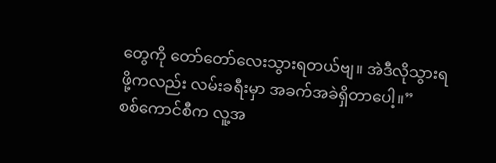တွေကို တော်တော်လေးသွားရတယ်ဗျ။ အဲဒီလိုသွားရဖို့ကလည်း လမ်းခရီးမှာ အခက်အခဲရှိတာပေါ့။”
စစ်ကောင်စီက လူ့အ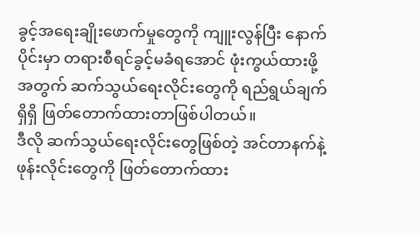ခွင့်အရေးချိုးဖောက်မှုတွေကို ကျူးလွန်ပြီး နောက်ပိုင်းမှာ တရားစီရင်ခွင့်မခံရအောင် ဖုံးကွယ်ထားဖို့အတွက် ဆက်သွယ်ရေးလိုင်းတွေကို ရည်ရွယ်ချက်ရှိရှိ ဖြတ်တောက်ထားတာဖြစ်ပါတယ်။
ဒီလို ဆက်သွယ်ရေးလိုင်းတွေဖြစ်တဲ့ အင်တာနက်နဲ့ ဖုန်းလိုင်းတွေကို ဖြတ်တောက်ထား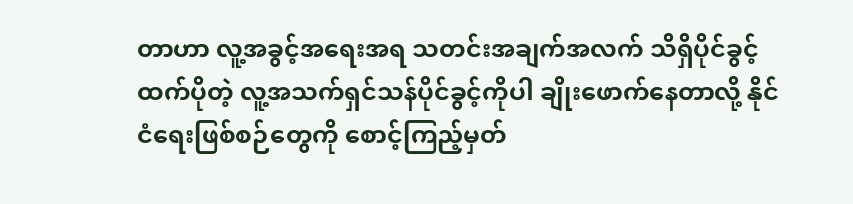တာဟာ လူ့အခွင့်အရေးအရ သတင်းအချက်အလက် သိရှိပိုင်ခွင့်ထက်ပိုတဲ့ လူ့အသက်ရှင်သန်ပိုင်ခွင့်ကိုပါ ချိုးဖောက်နေတာလို့ နိုင်ငံရေးဖြစ်စဉ်တွေကို စောင့်ကြည့်မှတ်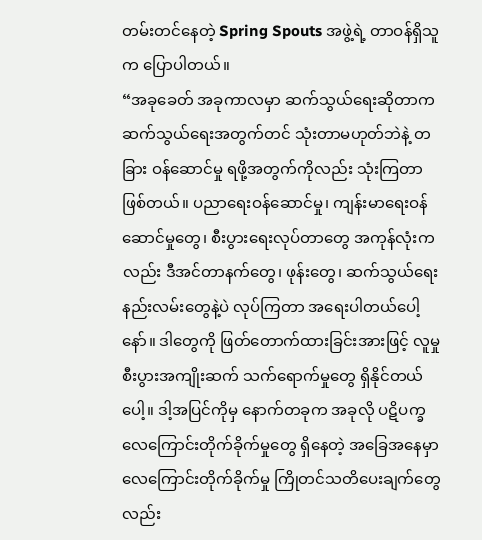တမ်းတင်နေတဲ့ Spring Spouts အဖွဲ့ရဲ့ တာဝန်ရှိသူက ပြောပါတယ်။
“အခုခေတ် အခုကာလမှာ ဆက်သွယ်ရေးဆိုတာက ဆက်သွယ်ရေးအတွက်တင် သုံးတာမဟုတ်ဘဲနဲ့ တခြား ဝန်ဆောင်မှု ရဖို့အတွက်ကိုလည်း သုံးကြတာဖြစ်တယ်။ ပညာရေးဝန်ဆောင်မှု၊ ကျန်းမာရေးဝန်ဆောင်မှုတွေ၊ စီးပွားရေးလုပ်တာတွေ အကုန်လုံးကလည်း ဒီအင်တာနက်တွေ၊ ဖုန်းတွေ၊ ဆက်သွယ်ရေးနည်းလမ်းတွေနဲ့ပဲ လုပ်ကြတာ အရေးပါတယ်ပေါ့နော်။ ဒါတွေကို ဖြတ်တောက်ထားခြင်းအားဖြင့် လူမှုစီးပွားအကျိုးဆက် သက်ရောက်မှုတွေ ရှိနိုင်တယ်ပေါ့။ ဒါ့အပြင်ကိုမှ နောက်တခုက အခုလို ပဋိပက္ခ လေကြောင်းတိုက်ခိုက်မှုတွေ ရှိနေတဲ့ အခြေအနေမှာ လေကြောင်းတိုက်ခိုက်မှု ကြိုတင်သတိပေးချက်တွေလည်း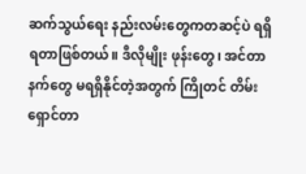ဆက်သွယ်ရေး နည်းလမ်းတွေကတဆင့်ပဲ ရရှိရတာဖြစ်တယ်။ ဒီလိုမျိုး ဖုန်းတွေ၊ အင်တာနက်တွေ မရရှိနိုင်တဲ့အတွက် ကြိုတင် တိမ်းရှောင်တာ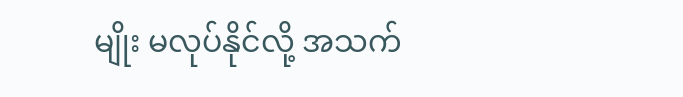မျိုး မလုပ်နိုင်လို့ အသက်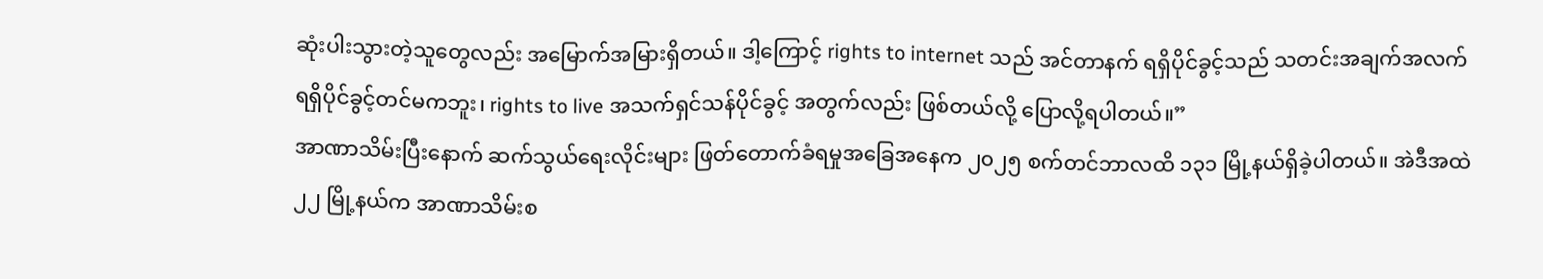ဆုံးပါးသွားတဲ့သူတွေလည်း အမြောက်အမြားရှိတယ်။ ဒါ့ကြောင့် rights to internet သည် အင်တာနက် ရရှိပိုင်ခွင့်သည် သတင်းအချက်အလက် ရရှိပိုင်ခွင့်တင်မကဘူး၊ rights to live အသက်ရှင်သန်ပိုင်ခွင့် အတွက်လည်း ဖြစ်တယ်လို့ ပြောလို့ရပါတယ်။”
အာဏာသိမ်းပြီးနောက် ဆက်သွယ်ရေးလိုင်းများ ဖြတ်တောက်ခံရမှုအခြေအနေက ၂၀၂၅ စက်တင်ဘာလထိ ၁၃၁ မြို့နယ်ရှိခဲ့ပါတယ်။ အဲဒီအထဲ ၂၂ မြို့နယ်က အာဏာသိမ်းစ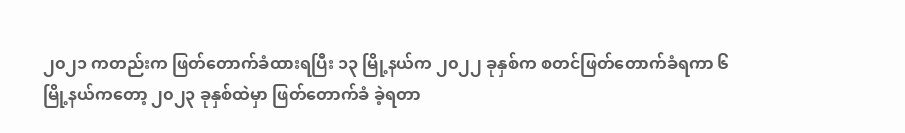၂၀၂၁ ကတည်းက ဖြတ်တောက်ခံထားရပြီး ၁၃ မြို့နယ်က ၂၀၂၂ ခုနှစ်က စတင်ဖြတ်တောက်ခံရကာ ၆ မြို့နယ်ကတော့ ၂၀၂၃ ခုနှစ်ထဲမှာ ဖြတ်တောက်ခံ ခဲ့ရတာ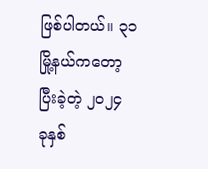ဖြစ်ပါတယ်။ ၃၁ မြို့နယ်ကတော့ ပြီးခဲ့တဲ့ ၂၀၂၄ ခုနှစ်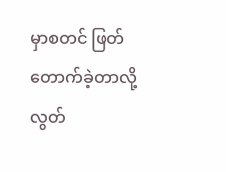မှာစတင် ဖြတ်တောက်ခဲ့တာလို့ လွတ်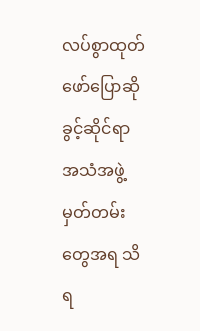လပ်စွာထုတ်ဖော်ပြောဆိုခွင့်ဆိုင်ရာ အသံအဖွဲ့ မှတ်တမ်းတွေအရ သိရ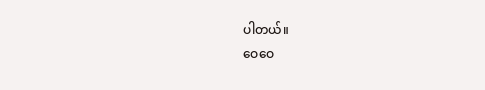ပါတယ်။
ဝေဝေ